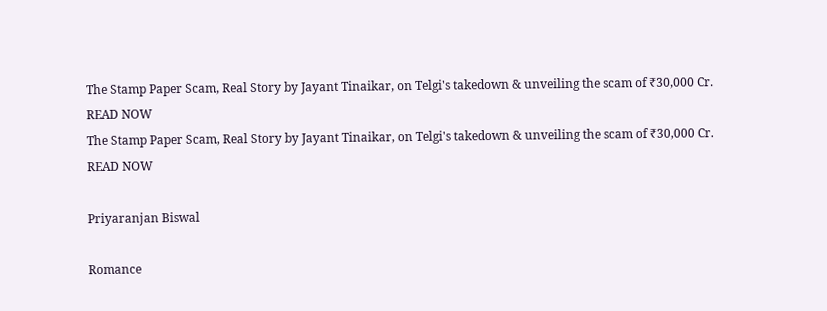The Stamp Paper Scam, Real Story by Jayant Tinaikar, on Telgi's takedown & unveiling the scam of ₹30,000 Cr. READ NOW
The Stamp Paper Scam, Real Story by Jayant Tinaikar, on Telgi's takedown & unveiling the scam of ₹30,000 Cr. READ NOW

Priyaranjan Biswal

Romance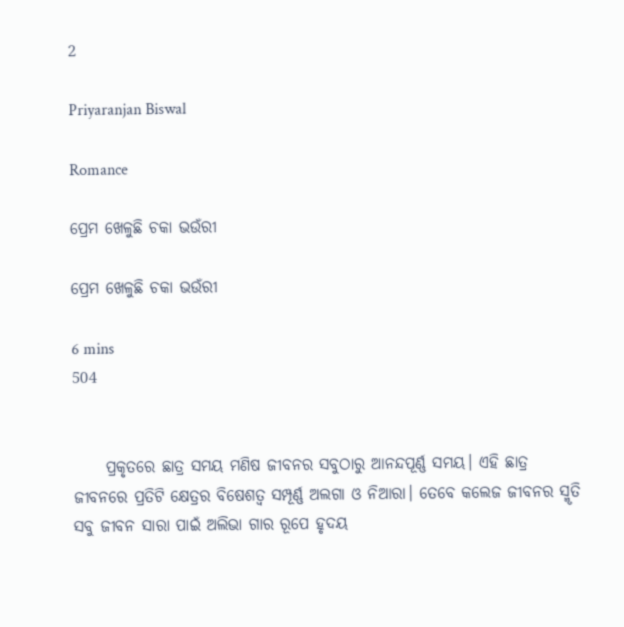2

Priyaranjan Biswal

Romance

ପ୍ରେମ ଖେଳୁଛି ଚକା ଭଉଁରୀ

ପ୍ରେମ ଖେଳୁଛି ଚକା ଭଉଁରୀ

6 mins
504


     ପ୍ରକୃତରେ ଛାତ୍ର ସମୟ ମଣିଷ ଜୀବନର ସବୁଠାରୁ ଆନନ୍ଦପୂର୍ଣ୍ଣ ସମୟ। ଏହି ଛାତ୍ର ଜୀବନରେ ପ୍ରତିଟି କ୍ଷେତ୍ରର ବିଷେଶତ୍ୱ ସମ୍ପୂର୍ଣ୍ଣ ଅଲଗା ଓ ନିଆରା। ତେବେ କଲେଜ ଜୀବନର ସ୍ମୃତି ସବୁ ଜୀବନ ସାରା ପାଇଁ ଅଲିଭା ଗାର ରୂପେ ହୃଦୟ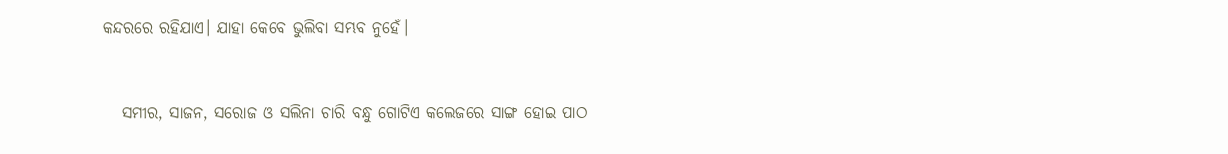କନ୍ଦରରେ ରହିଯାଏ। ଯାହା କେବେ ଭୁଲିବା ସମ୍ଭବ ନୁହେଁ।


   ସମୀର, ସାଜନ, ସରୋଜ ଓ ସଲିନା ଚାରି ବନ୍ଧୁ ଗୋଟିଏ କଲେଜରେ ସାଙ୍ଗ ହୋଇ ପାଠ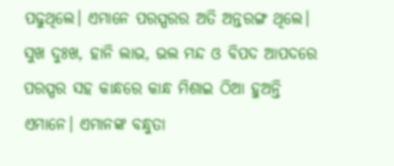ପଢୁଥିଲେ। ଏମାନେ ପରସ୍ପରର ଅତି ଅନ୍ତରଙ୍ଗ ଥିଲେ। ସୁଖ ଦୁଃଖ, ହାନି ଲାଭ, ଭଲ ମନ୍ଦ ଓ ବିପଦ ଆପଦରେ ପରସ୍ପର ସହ କାନ୍ଧରେ କାନ୍ଧ ମିଶାଇ ଠିଆ ହୁଅନ୍ତି ଏମାନେ। ଏମାନଙ୍କ ବନ୍ଧୁତା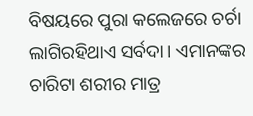ବିଷୟରେ ପୁରା କଲେଜରେ ଚର୍ଚା ଲାଗିରହିଥାଏ ସର୍ବଦା। ଏମାନଙ୍କର ଚାରିଟା ଶରୀର ମାତ୍ର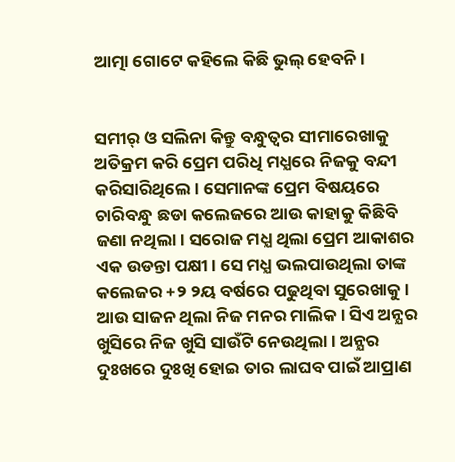ଆତ୍ମା ଗୋଟେ କହିଲେ କିଛି ଭୁଲ୍ ହେବନି।


ସମୀର୍ ଓ ସଲିନା କିନ୍ତୁ ବନ୍ଧୁତ୍ୱର ସୀମାରେଖାକୁ ଅତିକ୍ରମ କରି ପ୍ରେମ ପରିଧି ମଧ୍ଯରେ ନିଜକୁ ବନ୍ଦୀ କରିସାରିଥିଲେ। ସେମାନଙ୍କ ପ୍ରେମ ବିଷୟରେ ଚାରିବନ୍ଧୁ ଛଡା କଲେଜରେ ଆଉ କାହାକୁ କିଛିବି ଜଣା ନଥିଲା। ସରୋଜ ମଧ୍ଯ ଥିଲା ପ୍ରେମ ଆକାଶର ଏକ ଉଡନ୍ତା ପକ୍ଷୀ। ସେ ମଧ୍ଯ ଭଲପାଉଥିଲା ତାଙ୍କ କଲେଜର +୨ ୨ୟ ବର୍ଷରେ ପଢୁଥିବା ସୁରେଖାକୁ। ଆଉ ସାଜନ ଥିଲା ନିଜ ମନର ମାଲିକ। ସିଏ ଅନ୍ଯର ଖୁସିରେ ନିଜ ଖୁସି ସାଉଁଟି ନେଉଥିଲା। ଅନ୍ଯର ଦୁଃଖରେ ଦୁଃଖି ହୋଇ ତାର ଲାଘବ ପାଇଁ ଆପ୍ରାଣ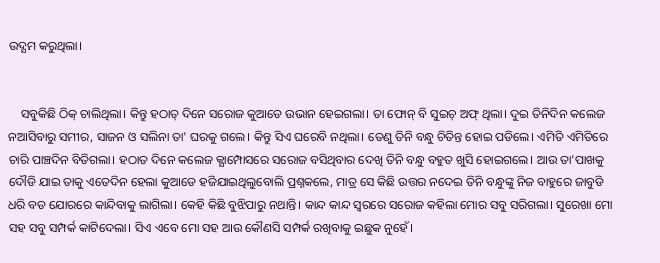ଉଦ୍ଯମ କରୁଥିଲା।


    ସବୁକିଛି ଠିକ୍ ଚାଲିଥିଲା। କିନ୍ତୁ ହଠାତ୍ ଦିନେ ସରୋଜ କୁଆଡେ ଉଭାନ ହେଇଗଲା। ତା ଫୋନ୍ ବି ସୁଇଚ୍ ଅଫ୍ ଥିଲା। ଦୁଇ ତିନିଦିନ କଲେଜ ନଆସିବାରୁ ସମୀର, ସାଜନ ଓ ସଲିନା ତା' ଘରକୁ ଗଲେ। କିନ୍ତୁ ସିଏ ଘରେବି ନଥିଲା। ତେଣୁ ତିନି ବନ୍ଧୁ ଚିତିନ୍ତ ହୋଇ ପଡିଲେ। ଏମିତି ଏମିତିରେ ଚାରି ପାଞ୍ଚଦିନ ବିତିଗଲା। ହଠାତ ଦିନେ କଲେଜ କ୍ଯାମ୍ପୋସରେ ସରୋଜ ବସିଥିବାର ଦେଖି ତିନି ବନ୍ଧୁ ବହୁତ ଖୁସି ହୋଇଗଲେ। ଆଉ ତା'ପାଖକୁ ଦୌଡି ଯାଇ ତାକୁ ଏତେଦିନ ହେଲା କୁଆଡେ ହଜିଯାଇଥିଲୁବୋଲି ପ୍ରଶ୍ନକଲେ, ମାତ୍ର ସେ କିଛି ଉତ୍ତର ନଦେଇ ତିନି ବନ୍ଧୁଙ୍କୁ ନିଜ ବାହୁରେ ଜାବୁଡି ଧରି ବଡ ଯୋରରେ କାନ୍ଦିବାକୁ ଲାଗିଲା। କେହି କିଛି ବୁଝିପାରୁ ନଥାନ୍ତି। କାନ୍ଦ କାନ୍ଦ ସ୍ୱରରେ ସରୋଜ କହିଲା ମୋର ସବୁ ସରିଗଲା। ସୁରେଖା ମୋ ସହ ସବୁ ସମ୍ପର୍କ କାଟିଦେଲା। ସିଏ ଏବେ ମୋ ସହ ଆଉ କୌଣସି ସମ୍ପର୍କ ରଖିବାକୁ ଇଛୁକ ନୁହେଁ।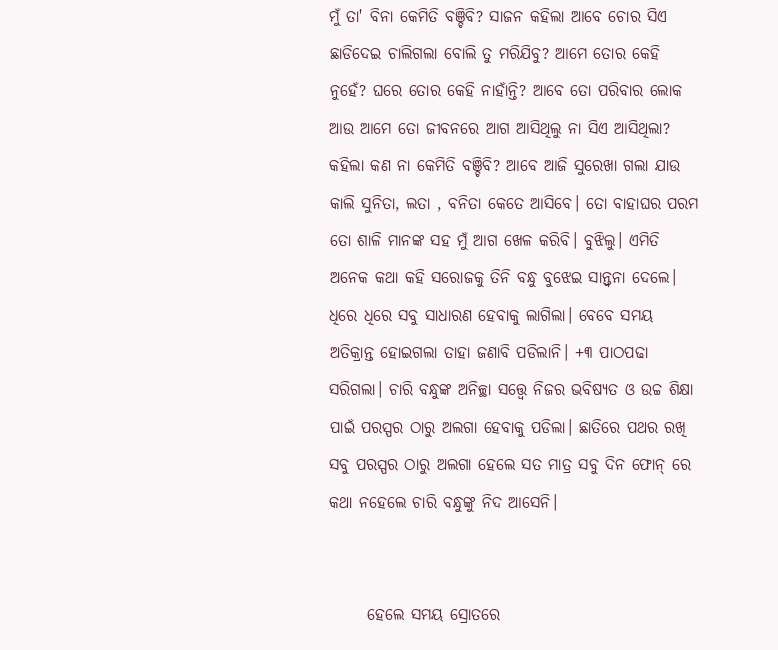ମୁଁ ତା' ବିନା କେମିତି ବଞ୍ଚିବି? ସାଜନ କହିଲା ଆବେ ଚୋର ସିଏ ଛାଡିଦେଇ ଚାଲିଗଲା ବୋଲି ତୁ ମରିଯିବୁ? ଆମେ ତୋର କେହି ନୁହେଁ? ଘରେ ତୋର କେହି ନାହାଁନ୍ତି? ଆବେ ତୋ ପରିବାର ଲୋକ ଆଉ ଆମେ ତୋ ଜୀବନରେ ଆଗ ଆସିଥିଲୁ ନା ସିଏ ଆସିଥିଲା? କହିଲା କଣ ନା କେମିତି ବଞ୍ଚିବି? ଆବେ ଆଜି ସୁରେଖା ଗଲା ଯାଉ କାଲି ସୁନିତା, ଲତା , ବନିତା କେତେ ଆସିବେ। ତୋ ବାହାଘର ପରମ ତୋ ଶାଳି ମାନଙ୍କ ସହ ମୁଁ ଆଗ ଖେଳ କରିବି। ବୁଝିଲୁ। ଏମିତି ଅନେକ କଥା କହି ସରୋଜକୁ ତିନି ବନ୍ଧୁ ବୁଝେଇ ସାନ୍ତ୍ୱନା ଦେଲେ। ଧିରେ ଧିରେ ସବୁ ସାଧାରଣ ହେବାକୁ ଲାଗିଲା। ବେବେ ସମୟ ଅତିକ୍ରାନ୍ତ ହୋଇଗଲା ତାହା ଜଣାବି ପଡିଲାନି। +୩ ପାଠପଢା ସରିଗଲା। ଚାରି ବନ୍ଧୁଙ୍କ ଅନିଚ୍ଛା ସତ୍ତ୍ୱେ ନିଜର ଭବିଷ୍ଯତ ଓ ଉଚ୍ଚ ଶିକ୍ଷା ପାଇଁ ପରସ୍ପର ଠାରୁ ଅଲଗା ହେବାକୁ ପଡିଲା। ଛାତିରେ ପଥର ରଖି ସବୁ ପରସ୍ପର ଠାରୁ ଅଲଗା ହେଲେ ସତ ମାତ୍ର ସବୁ ଦିନ ଫୋନ୍ ରେ କଥା ନହେଲେ ଚାରି ବନ୍ଧୁଙ୍କୁ ନିଦ ଆସେନି।


      ହେଲେ ସମୟ ସ୍ରୋତରେ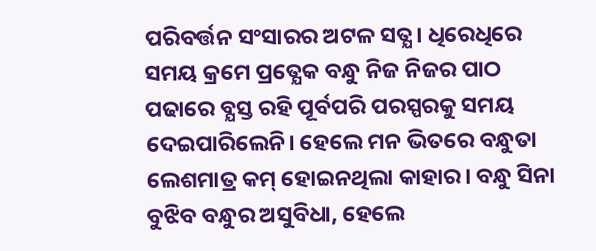ପରିବର୍ତ୍ତନ ସଂସାରର ଅଟଳ ସତ୍ଯ। ଧିରେଧିରେ ସମୟ କ୍ରମେ ପ୍ରତ୍ଯେକ ବନ୍ଧୁ ନିଜ ନିଜର ପାଠ ପଢାରେ ବ୍ଯସ୍ତ ରହି ପୂର୍ବପରି ପରସ୍ପରକୁ ସମୟ ଦେଇପାରିଲେନି। ହେଲେ ମନ ଭିତରେ ବନ୍ଧୁତା ଲେଶମାତ୍ର କମ୍ ହୋଇନଥିଲା କାହାର। ବନ୍ଧୁ ସିନା ବୁଝିବ ବନ୍ଧୁର ଅସୁବିଧା, ହେଲେ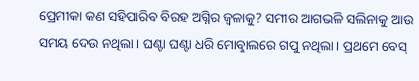ପ୍ରେମୀକା କଣ ସହିପାରିବ ବିରହ ଅଗ୍ନିର ଜ୍ୱଳାକୁ? ସମୀର ଆଗଭଳି ସଲିନାକୁ ଆଉ ସମୟ ଦେଉ ନଥିଲା। ଘଣ୍ଟା ଘଣ୍ଟା ଧରି ମୋବାୢଲରେ ଗପୁ ନଥିଲା। ପ୍ରଥମେ ବେସ୍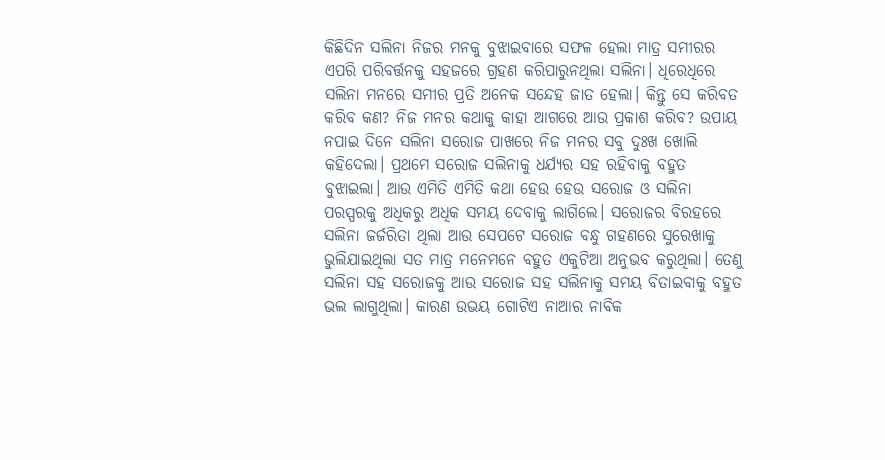କିଛିଦିନ ସଲିନା ନିଜର ମନକୁ ବୁଝାଇବାରେ ସଫଳ ହେଲା ମାତ୍ର ସମୀରର ଏପରି ପରିବର୍ତ୍ତନକୁ ସହଜରେ ଗ୍ରହଣ କରିପାରୁନଥିଲା ସଲିନା। ଧିରେଧିରେ ସଲିନା ମନରେ ସମୀର ପ୍ରତି ଅନେକ ସନ୍ଦେହ ଜାତ ହେଲା। କିନ୍ତୁ ସେ କରିବତ କରିବ କଣ? ନିଜ ମନର କଥାକୁ କାହା ଆଗରେ ଆଉ ପ୍ରକାଶ କରିବ? ଉପାୟ ନପାଇ ଦିନେ ସଲିନା ସରୋଜ ପାଖରେ ନିଜ ମନର ସବୁ ଦୁଃଖ ଖୋଲି କହିଦେଲା। ପ୍ରଥମେ ସରୋଜ ସଲିନାକୁ ଧର୍ଯ୍ଯର ସହ ରହିବାକୁ ବହୁତ ବୁଝାଇଲା। ଆଉ ଏମିତି ଏମିତି କଥା ହେଉ ହେଉ ସରୋଜ ଓ ସଲିନା ପରସ୍ପରକୁ ଅଧିକରୁ ଅଧିକ ସମୟ ଦେବାକୁ ଲାଗିଲେ। ସରୋଜର ବିରହରେ ସଲିନା ଜର୍ଜରିତା ଥିଲା ଆଉ ସେପଟେ ସରୋଜ ବନ୍ଧୁ ଗହଣରେ ସୁରେଖାକୁ ଭୁଲିଯାଇଥିଲା ସତ ମାତ୍ର ମନେମନେ ବହୁତ ଏକୁଟିଆ ଅନୁଭବ କରୁଥିଲା। ତେଣୁ ସଲିନା ସହ ସରୋଜକୁ ଆଉ ସରୋଜ ସହ ସଲିନାକୁ ସମୟ ବିତାଇବାକୁ ବହୁତ ଭଲ ଲାଗୁଥିଲା। କାରଣ ଉଭୟ ଗୋଟିଏ ନାଆର ନାବିକ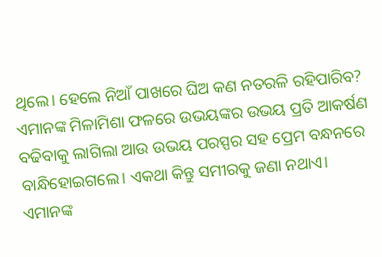ଥିଲେ। ହେଲେ ନିଆଁ ପାଖରେ ଘିଅ କଣ ନତରଳି ରହିପାରିବ? ଏମାନଙ୍କ ମିଳାମିଶା ଫଳରେ ଉଭୟଙ୍କର ଉଭୟ ପ୍ରତି ଆକର୍ଷଣ ବଢିବାକୁ ଲାଗିଲା ଆଉ ଉଭୟ ପରସ୍ପର ସହ ପ୍ରେମ ବନ୍ଧନରେ ବାନ୍ଧିହୋଇଗଲେ। ଏକଥା କିନ୍ତୁ ସମୀରକୁ ଜଣା ନଥାଏ। ଏମାନଙ୍କ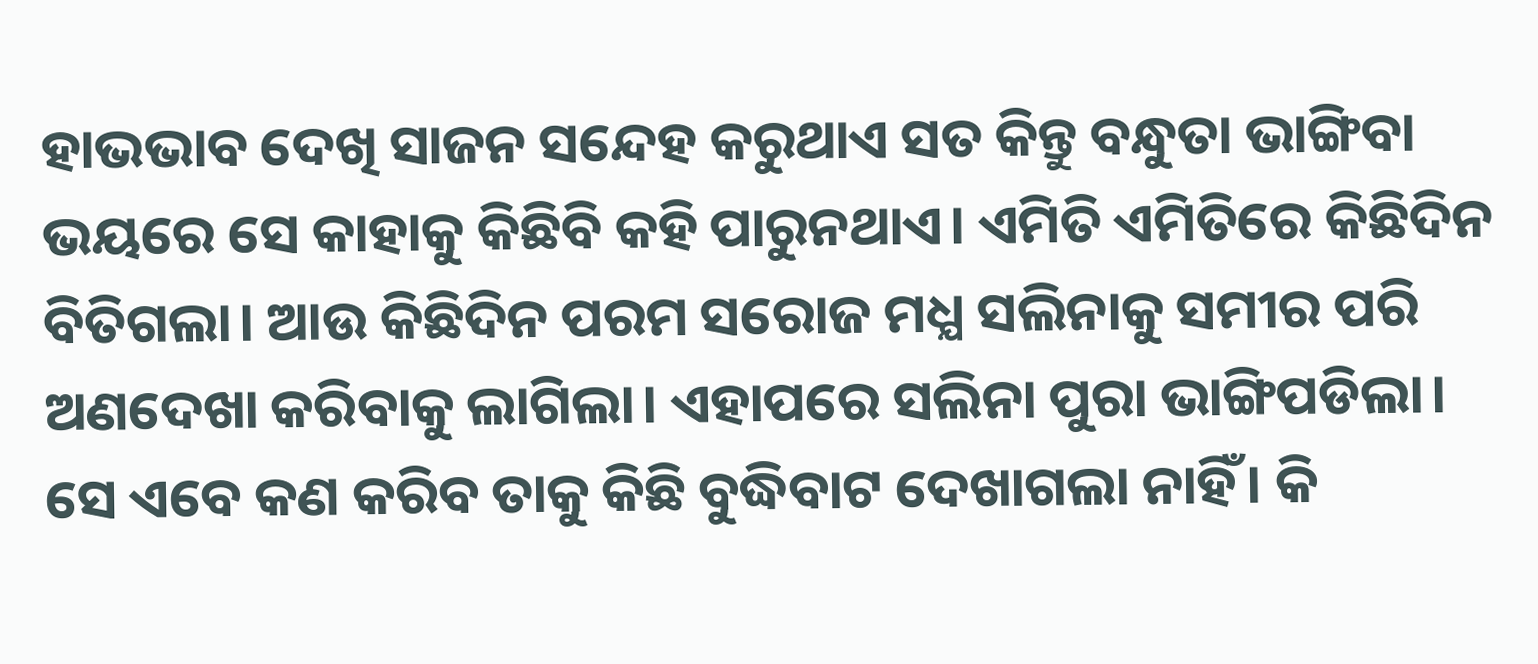ହାଭଭାବ ଦେଖି ସାଜନ ସନ୍ଦେହ କରୁଥାଏ ସତ କିନ୍ତୁ ବନ୍ଧୁତା ଭାଙ୍ଗିବା ଭୟରେ ସେ କାହାକୁ କିଛିବି କହି ପାରୁନଥାଏ। ଏମିତି ଏମିତିରେ କିଛିଦିନ ବିତିଗଲା। ଆଉ କିଛିଦିନ ପରମ ସରୋଜ ମଧ୍ଯ ସଲିନାକୁ ସମୀର ପରି ଅଣଦେଖା କରିବାକୁ ଲାଗିଲା। ଏହାପରେ ସଲିନା ପୁରା ଭାଙ୍ଗିପଡିଲା। ସେ ଏବେ କଣ କରିବ ତାକୁ କିଛି ବୁଦ୍ଧିବାଟ ଦେଖାଗଲା ନାହିଁ। କି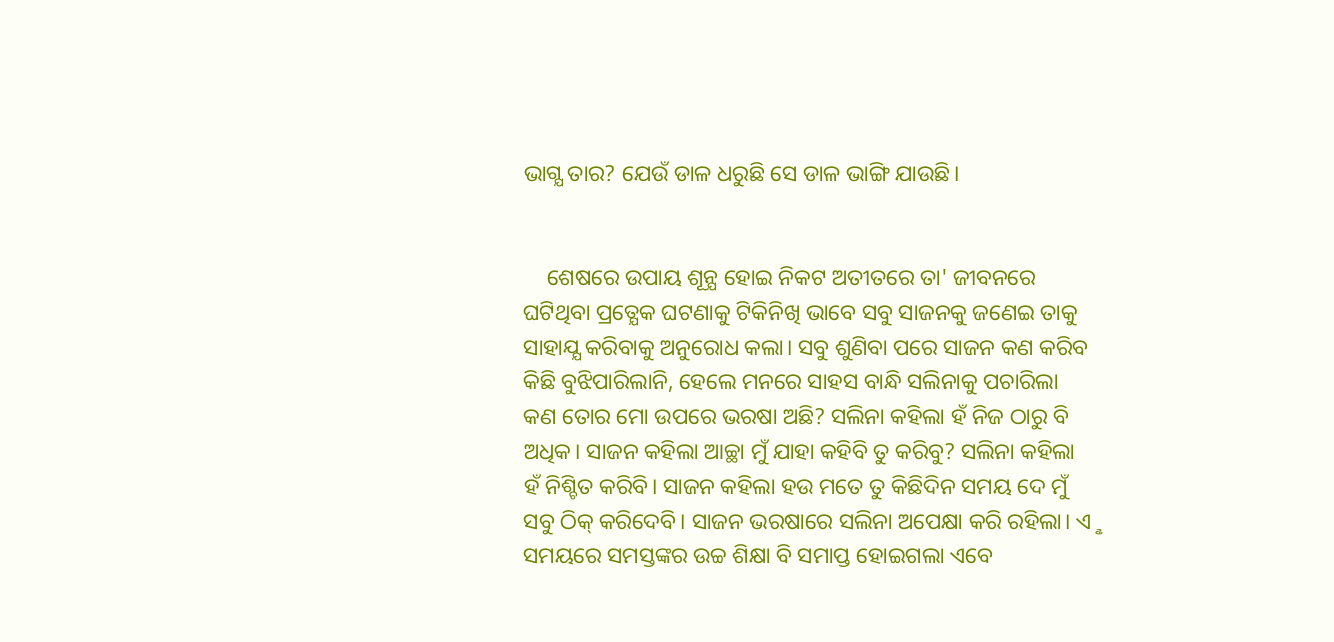ଭାଗ୍ଯ ତାର? ଯେଉଁ ଡାଳ ଧରୁଛି ସେ ଡାଳ ଭାଙ୍ଗି ଯାଉଛି।


    ଶେଷରେ ଉପାୟ ଶୂନ୍ଯ ହୋଇ ନିକଟ ଅତୀତରେ ତା' ଜୀବନରେ ଘଟିଥିବା ପ୍ରତ୍ଯେକ ଘଟଣାକୁ ଟିକିନିଖି ଭାବେ ସବୁ ସାଜନକୁ ଜଣେଇ ତାକୁ ସାହାଯ୍ଯ କରିବାକୁ ଅନୁରୋଧ କଲା। ସବୁ ଶୁଣିବା ପରେ ସାଜନ କଣ କରିବ କିଛି ବୁଝିପାରିଲାନି, ହେଲେ ମନରେ ସାହସ ବାନ୍ଧି ସଲିନାକୁ ପଚାରିଲା କଣ ତୋର ମୋ ଉପରେ ଭରଷା ଅଛି? ସଲିନା କହିଲା ହଁ ନିଜ ଠାରୁ ବି ଅଧିକ। ସାଜନ କହିଲା ଆଚ୍ଛା ମୁଁ ଯାହା କହିବି ତୁ କରିବୁ? ସଲିନା କହିଲା ହଁ ନିଶ୍ଚିତ କରିବି। ସାଜନ କହିଲା ହଉ ମତେ ତୁ କିଛିଦିନ ସମୟ ଦେ ମୁଁ ସବୁ ଠିକ୍ କରିଦେବି। ସାଜନ ଭରଷାରେ ସଲିନା ଅପେକ୍ଷା କରି ରହିଲା। ଏୢ ସମୟରେ ସମସ୍ତଙ୍କର ଉଚ୍ଚ ଶିକ୍ଷା ବି ସମାପ୍ତ ହୋଇଗଲା ଏବେ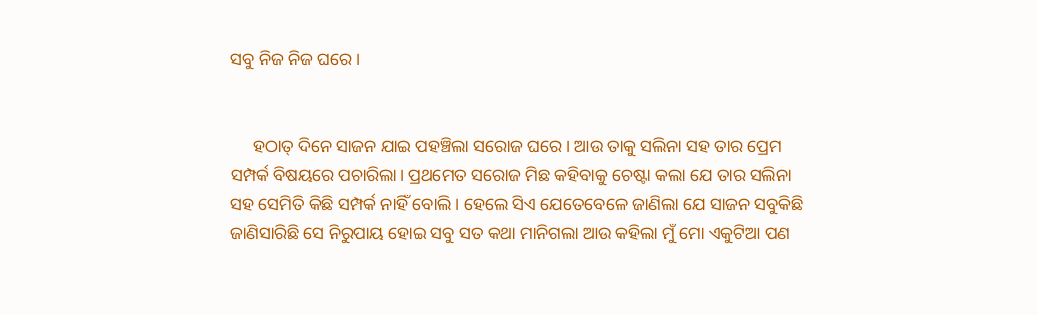ସବୁ ନିଜ ନିଜ ଘରେ।


     ହଠାତ୍ ଦିନେ ସାଜନ ଯାଇ ପହଞ୍ଚିଲା ସରୋଜ ଘରେ। ଆଉ ତାକୁ ସଲିନା ସହ ତାର ପ୍ରେମ ସମ୍ପର୍କ ବିଷୟରେ ପଚାରିଲା। ପ୍ରଥମେତ ସରୋଜ ମିଛ କହିବାକୁ ଚେଷ୍ଟା କଲା ଯେ ତାର ସଲିନା ସହ ସେମିତି କିଛି ସମ୍ପର୍କ ନାହିଁ ବୋଲି। ହେଲେ ସିଏ ଯେତେବେଳେ ଜାଣିଲା ଯେ ସାଜନ ସବୁକିଛି ଜାଣିସାରିଛି ସେ ନିରୁପାୟ ହୋଇ ସବୁ ସତ କଥା ମାନିଗଲା ଆଉ କହିଲା ମୁଁ ମୋ ଏକୁଟିଆ ପଣ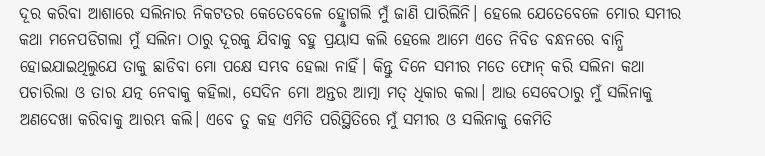ଦୂର କରିବା ଆଶାରେ ସଲିନାର ନିକଟତର କେତେବେଳେ ହୋୢଗଲି ମୁଁ ଜାଣି ପାରିଲିନି। ହେଲେ ଯେତେବେଳେ ମୋର ସମୀର କଥା ମନେପଡିଗଲା ମୁଁ ସଲିନା ଠାରୁ ଦୂରକୁ ଯିବାକୁ ବହୁ ପ୍ରୟାସ କଲି ହେଲେ ଆମେ ଏତେ ନିବିଡ ବନ୍ଧନରେ ବାନ୍ଧି ହୋଇଯାଇଥିଲୁଯେ ତାକୁ ଛାଡିବା ମୋ ପକ୍ଷେ ସମ୍ଭବ ହେଲା ନାହିଁ। କିନ୍ତୁ ଦିନେ ସମୀର ମତେ ଫୋନ୍ କରି ସଲିନା କଥା ପଚାରିଲା ଓ ତାର ଯତ୍ନ ନେବାକୁ କହିଲା, ସେଦିନ ମୋ ଅନ୍ତର ଆତ୍ମା ମତ୍ ଧିକାର କଲା। ଆଉ ସେବେଠାରୁ ମୁଁ ସଲିନାକୁ ଅଣଦେଖା କରିବାକୁ ଆରମ୍ଭ କଲି। ଏବେ ତୁ କହ ଏମିତି ପରିସ୍ଥିତିରେ ମୁଁ ସମୀର ଓ ସଲିନାକୁ କେମିତି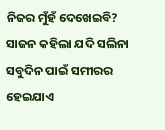ନିଜର ମୁଁହଁ ଦେଖେଇବି? ସାଜନ କହିଲା ଯଦି ସଲିନା ସବୁଦିନ ପାଇଁ ସମୀରର ହେଇଯାଏ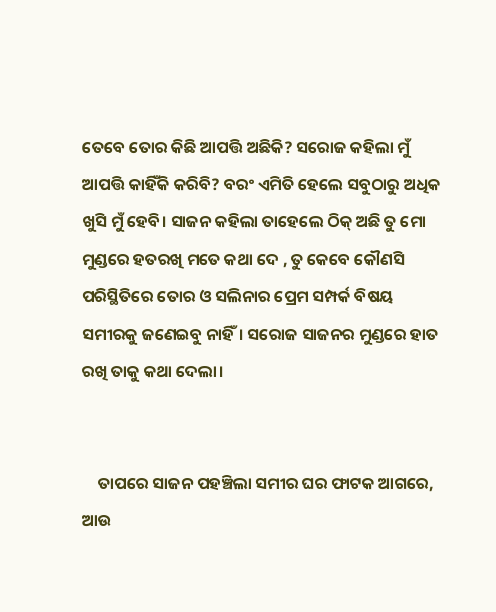ତେବେ ତୋର କିଛି ଆପତ୍ତି ଅଛିକି? ସରୋଜ କହିଲା ମୁଁ ଆପତ୍ତି କାହିଁକି କରିବି? ବରଂ ଏମିତି ହେଲେ ସବୁଠାରୁ ଅଧିକ ଖୁସି ମୁଁ ହେବି। ସାଜନ କହିଲା ତାହେଲେ ଠିକ୍ ଅଛି ତୁ ମୋ ମୁଣ୍ଡରେ ହତରଖି ମତେ କଥା ଦେ , ତୁ କେବେ କୌଣସି ପରିସ୍ଥିତିରେ ତୋର ଓ ସଲିନାର ପ୍ରେମ ସମ୍ପର୍କ ବିଷୟ ସମୀରକୁ ଜଣେଇବୁ ନାହିଁ। ସରୋଜ ସାଜନର ମୁଣ୍ଡରେ ହାତ ରଖି ତାକୁ କଥା ଦେଲା।


    ତାପରେ ସାଜନ ପହଞ୍ଚିଲା ସମୀର ଘର ଫାଟକ ଆଗରେ, ଆଉ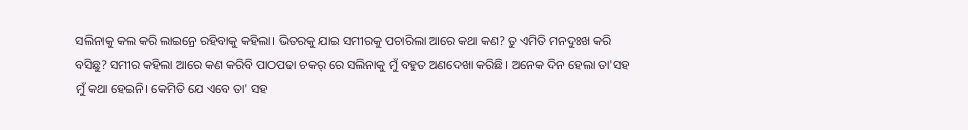ସଲିନାକୁ କଲ କରି ଲାଇନ୍ରେ ରହିବାକୁ କହିଲା। ଭିତରକୁ ଯାଇ ସମୀରକୁ ପଚାରିଲା ଆରେ କଥା କଣ? ତୁ ଏମିତି ମନଦୁଃଖ କରି ବସିଛୁ? ସମୀର କହିଲା ଆରେ କଣ କରିବି ପାଠପଢା ଚକର୍ ରେ ସଲିନାକୁ ମୁଁ ବହୁତ ଅଣଦେଖା କରିଛି। ଅନେକ ଦିନ ହେଲା ତା'ସହ ମୁଁ କଥା ହେଇନି। କେମିତି ଯେ ଏବେ ତା' ସହ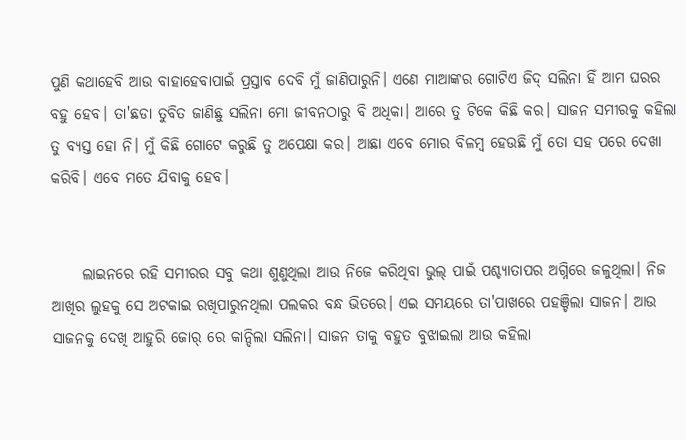ପୁଣି କଥାହେବି ଆଉ ବାହାହେବାପାଇଁ ପ୍ରସ୍ତାବ ଦେବି ମୁଁ ଜାଣିପାରୁନି। ଏଣେ ମାଆଙ୍କର ଗୋଟିଏ ଜିଦ୍ ସଲିନା ହିଁ ଆମ ଘରର ବହୁ ହେବ। ତା'ଛଡା ତୁବିତ ଜାଣିଛୁ ସଲିନା ମୋ ଜୀବନଠାରୁ ବି ଅଧିକା। ଆରେ ତୁ ଟିକେ କିଛି କର‌। ସାଜନ ସମୀରକୁ କହିଲା ତୁ ବ୍ଯସ୍ତ ହୋ ନି। ମୁଁ କିଛି ଗୋଟେ କରୁଛି ତୁ ଅପେକ୍ଷା କର। ଆଛା ଏବେ ମୋର ବିଳମ୍ବ ହେଉଛି ମୁଁ ତୋ ସହ ପରେ ଦେଖା କରିବି। ଏବେ ମତେ ଯିବାକୁ ହେବ।


     ଲାଇନରେ ରହି ସମୀରର ସବୁ କଥା ଶୁଣୁଥିଲା ଆଉ ନିଜେ କରିଥିବା ଭୁଲ୍ ପାଇଁ ପଶ୍ଚ୍ଯାତାପର ଅଗ୍ନିରେ ଜଳୁଥିଲା। ନିଜ ଆଖିର ଲୁହକୁ ସେ ଅଟକାଇ ରଖିପାରୁନଥିଲା ପଲକର ବନ୍ଧ ଭିତରେ। ଏଇ ସମୟରେ ତା'ପାଖରେ ପହଞ୍ଚିଲା ସାଜନ। ଆଉ ସାଜନକୁ ଦେଖି ଆହୁରି ଜୋର୍ ରେ କାନ୍ଦିଲା ସଲିନା। ସାଜନ ତାକୁ ବହୁତ ବୁଝାଇଲା ଆଉ କହିଲା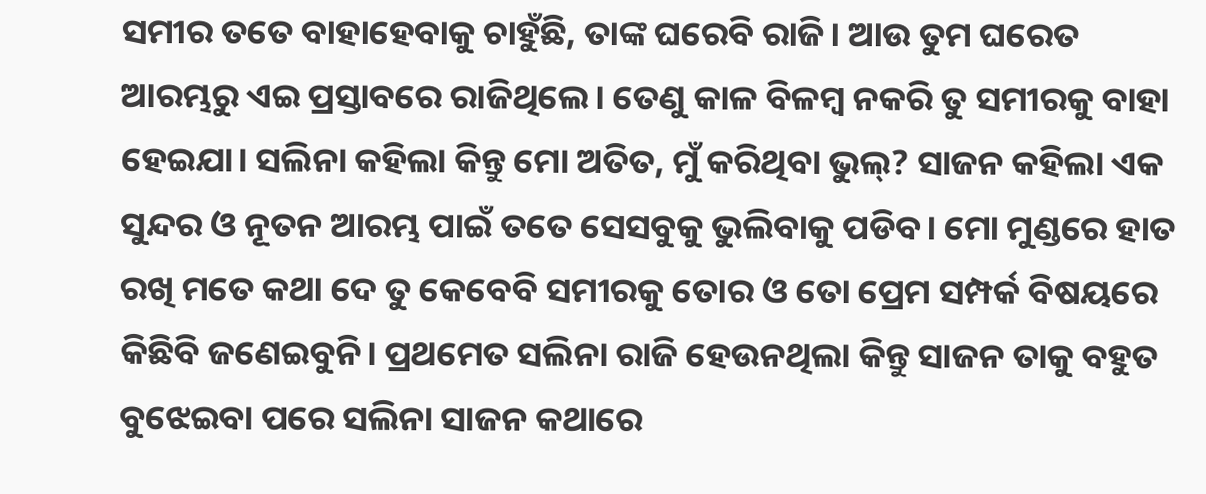ସମୀର ତତେ ବାହାହେବାକୁ ଚାହୁଁଛି, ତାଙ୍କ ଘରେବି ରାଜି। ଆଉ ତୁମ ଘରେତ ଆରମ୍ଭରୁ ଏଇ ପ୍ରସ୍ତାବରେ ରାଜିଥିଲେ। ତେଣୁ କାଳ ବିଳମ୍ବ ନକରି ତୁ ସମୀରକୁ ବାହା ହେଇଯା। ସଲିନା କହିଲା କିନ୍ତୁ ମୋ ଅତିତ, ମୁଁ କରିଥିବା ଭୁଲ୍? ସାଜନ କହିଲା ଏକ ସୁନ୍ଦର ଓ ନୂତନ ଆରମ୍ଭ ପାଇଁ ତତେ ସେସବୁକୁ ଭୁଲିବାକୁ ପଡିବ। ମୋ ମୁଣ୍ଡରେ ହାତ ରଖି ମତେ କଥା ଦେ ତୁ କେବେବି ସମୀରକୁ ତୋର ଓ ତୋ ପ୍ରେମ ସମ୍ପର୍କ ବିଷୟରେ କିଛିବି ଜଣେଇବୁନି। ପ୍ରଥମେତ ସଲିନା ରାଜି ହେଉନଥିଲା କିନ୍ତୁ ସାଜନ ତାକୁ ବହୁତ ବୁଝେଇବା ପରେ ସଲିନା ସାଜନ କଥାରେ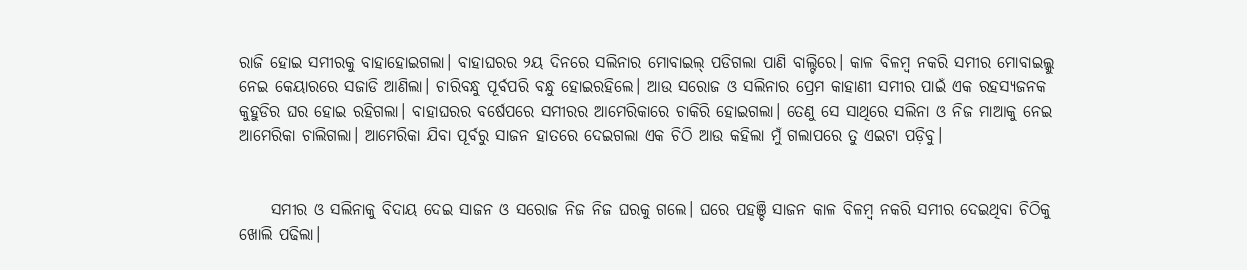ରାଜି ହୋଇ ସମୀରକୁ ବାହାହୋଇଗଲା। ବାହାଘରର ୨ୟ ଦିନରେ ସଲିନାର ମୋବାଇଲ୍ ପଡିଗଲା ପାଣି ବାଲ୍ଟିରେ। କାଳ ବିଳମ୍ବ ନକରି ସମୀର ମୋବାଇଲ୍କୁ ନେଇ କେୟାରରେ ସଜାଡି ଆଣିଲା। ଚାରିବନ୍ଧୁ ପୂର୍ବପରି ବନ୍ଧୁ ହୋଇରହିଲେ। ଆଉ ସରୋଜ ଓ ସଲିନାର ପ୍ରେମ କାହାଣୀ ସମୀର ପାଇଁ ଏକ ରହସ୍ଯଜନକ କୁହୁଡିର ଘର ହୋଇ ରହିଗଲା। ବାହାଘରର ବର୍ଷେପରେ ସମୀରର ଆମେରିକାରେ ଚାକିରି ହୋଇଗଲା। ତେଣୁ ସେ ସାଥିରେ ସଲିନା ଓ ନିଜ ମାଆକୁ ନେଇ ଆମେରିକା ଚାଲିଗଲା। ଆମେରିକା ଯିବା ପୂର୍ବରୁ ସାଜନ ହାତରେ ଦେଇଗଲା ଏକ ଚିଠି ଆଉ କହିଲା ମୁଁ ଗଲାପରେ ତୁ ଏଇଟା ପଡ଼ିବୁ।


     ସମୀର ଓ ସଲିନାକୁ ବିଦାୟ ଦେଇ ସାଜନ ଓ ସରୋଜ ନିଜ ନିଜ ଘରକୁ ଗଲେ। ଘରେ ପହଞ୍ଚି ସାଜନ କାଳ ବିଳମ୍ବ ନକରି ସମୀର ଦେଇଥିବା ଚିଠିକୁ ଖୋଲି ପଢିଲା।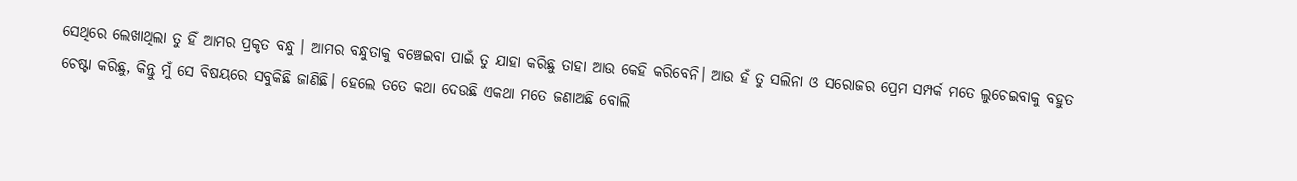ସେଥିରେ ଲେଖାଥିଲା ତୁ ହିଁ ଆମର ପ୍ରକୃତ ବନ୍ଧୁ । ଆମର ବନ୍ଧୁତାକୁ ବଞ୍ଚେଇବା ପାଇଁ ତୁ ଯାହା କରିଛୁ ତାହା ଆଉ କେହି କରିବେନି। ଆଉ ହଁ ତୁ ସଲିନା ଓ ସରୋଜର ପ୍ରେମ ସମ୍ପର୍କ ମତେ ଲୁଚେଇବାକୁ ବହୁତ ଚେଷ୍ଟା କରିଛୁ, କିନ୍ତୁ ମୁଁ ସେ ବିଷୟରେ ସବୁକିଛି ଜାଣିଛି। ହେଲେ ତତେ କଥା ଦେଉଛି ଏକଥା ମତେ ଜଣାଅଛି ବୋଲି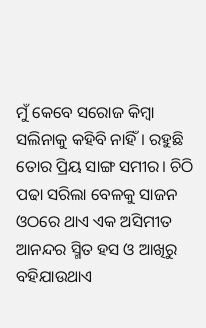ମୁଁ କେବେ ସରୋଜ କିମ୍ବା ସଲିନାକୁ କହିବି ନାହିଁ। ରହୁଛି ତୋର ପ୍ରିୟ ସାଙ୍ଗ ସମୀର। ଚିଠି ପଢା ସରିଲା ବେଳକୁ ସାଜନ ଓଠରେ ଥାଏ ଏକ ଅସିମୀତ ଆନନ୍ଦର ସ୍ମିତ ହସ ଓ ଆଖିରୁ ବହିଯାଉଥାଏ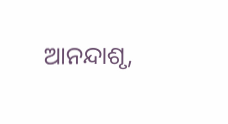ଆନନ୍ଦାଶୃ,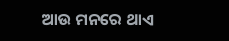ଆଉ ମନରେ ଥାଏ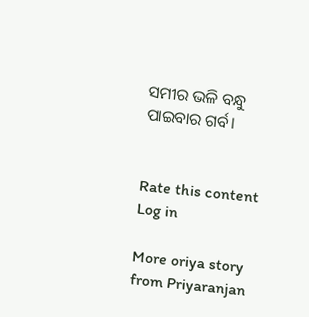ସମୀର ଭଳି ବନ୍ଧୁ ପାଇବାର ଗର୍ବ।


Rate this content
Log in

More oriya story from Priyaranjan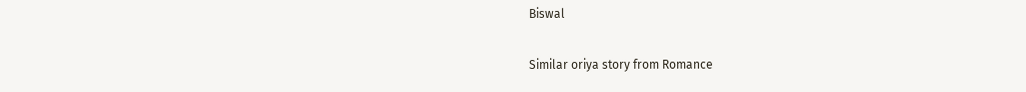Biswal

Similar oriya story from Romance